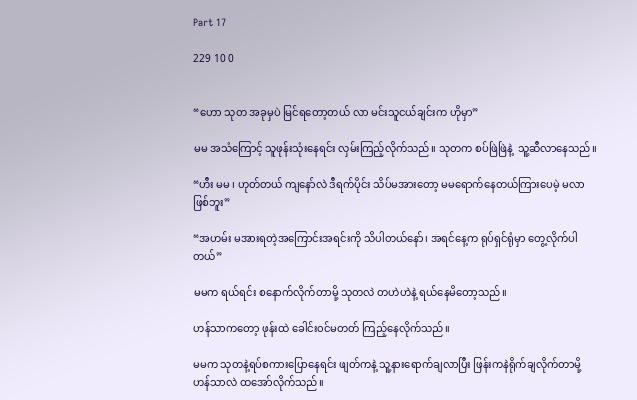Part 17

229 10 0


“ဟော သုတ အခုမှပဲ မြင်ရတော့တယ် လာ မင်းသူငယ်ချင်းက ဟိုမှာ”

မမ အသံကြောင့် သူဖုန်းသုံးနေရင်း လှမ်းကြည့်လိုက်သည်။ သုတက စပ်ဖြဲဖြဲနဲ့  သူ့ဆီလာနေသည်။

“ဟီး မမ ၊ ဟုတ်တယ် ကျနော်လဲ ဒီရက်ပိုင်း သိပ်မအားတော့ မမရောက်နေတယ်ကြားပေမဲ့ မလာဖြစ်ဘူး”

“အဟမ်း မအားရတဲ့အကြောင်းအရင်းကို သိပါတယ်နော်၊ အရင်နေ့က ရုပ်ရှင်ရုံမှာ တွေ့လိုက်ပါတယ်”

မမက ရယ်ရင်း စနောက်လိုက်တာမို့ သုတလဲ တဟဲဟဲနဲ့ ရယ်‌နေမိတော့သည်။

ဟန်သာကတော့ ဖုန်းထဲ ခေါင်း၀င်မတတ် ကြည့်နေလိုက်သည်။

မမက သုတနဲ့ရပ်စကားပြောနေရင်း ဖျတ်ကနဲ့ သူ့နားရောက်ချလာပြီး ဖြန်းကနဲရိုက်ချလိုက်တာမို့ ဟန်သာလဲ ထအော်လိုက်သည်။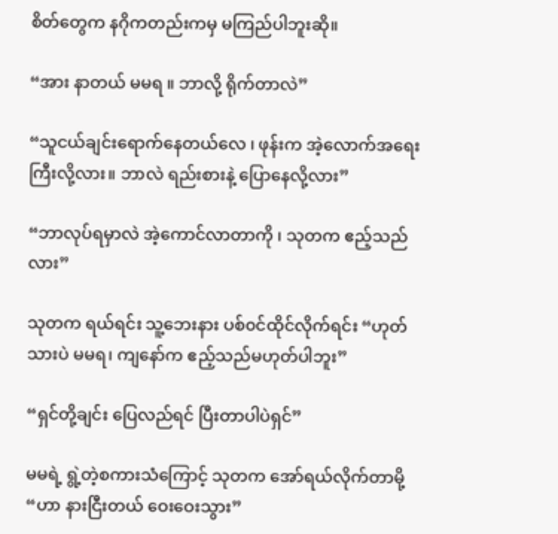စိတ်တွေက နဂိုကတည်းကမှ မကြည်ပါဘူးဆို။

“အား နာတယ် မမရ ။ ဘာလို့ ရိုက်တာလဲ”

“သူငယ်ချင်းရောက်နေတယ်လေ ၊ ဖုန်းက အဲ့လောက်အရေးကြီးလို့လား။ ဘာလဲ ရည်းစားနဲ့ ပြောနေလို့လား”

“ဘာလုပ်ရမှာလဲ အဲ့ကောင်လာတာကို ၊ သုတက ဧည့်သည်လား”

သုတက ရယ်ရင်း သူ့ဘေးနား ပစ်၀င်ထိုင်လိုက်ရင်း “ဟုတ်သားပဲ မမရ၊ ကျနော်က ဧည့်သည်မဟုတ်ပါဘူး”

“ရှင်တို့ချင်း ပြေလည်ရင် ပြီးတာပါပဲရှင်”

မမရဲ့ ရွဲ့တဲ့စကားသံကြောင့် သုတက အော်ရယ်လိုက်တာမို့ “ဟာ နားငြီးတယ် ဝေးဝေးသွား”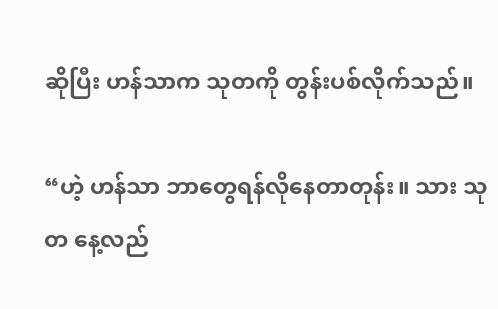ဆိုပြီး ဟန်သာက သုတကို တွန်းပစ်လိုက်သည်။

“ဟဲ့ ဟန်သာ ဘာတွေရန်လိုနေတာတုန်း။ သား သုတ နေ့လည်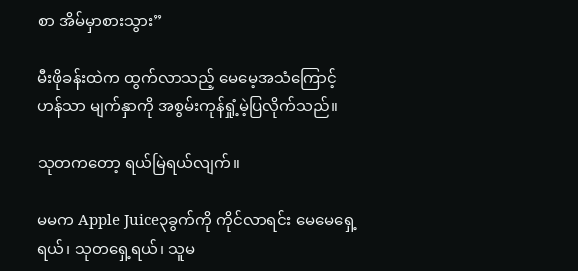စာ အိမ်မှာစားသွား”

မီးဖိုခန်းထဲက ထွက်လာသည့် မေမေ့အသံကြောင့် ဟန်သာ မျက်နှာကို အစွမ်းကုန်ရှုံ့မဲ့ပြလိုက်သည်။

သုတကတော့ ရယ်မြဲရယ်လျက်။

မမက Apple Juice၃ခွက်ကို ကိုင်လာရင်း မေမေရှေ့ရယ်၊ သုတရှေ့ရယ်၊ သူမ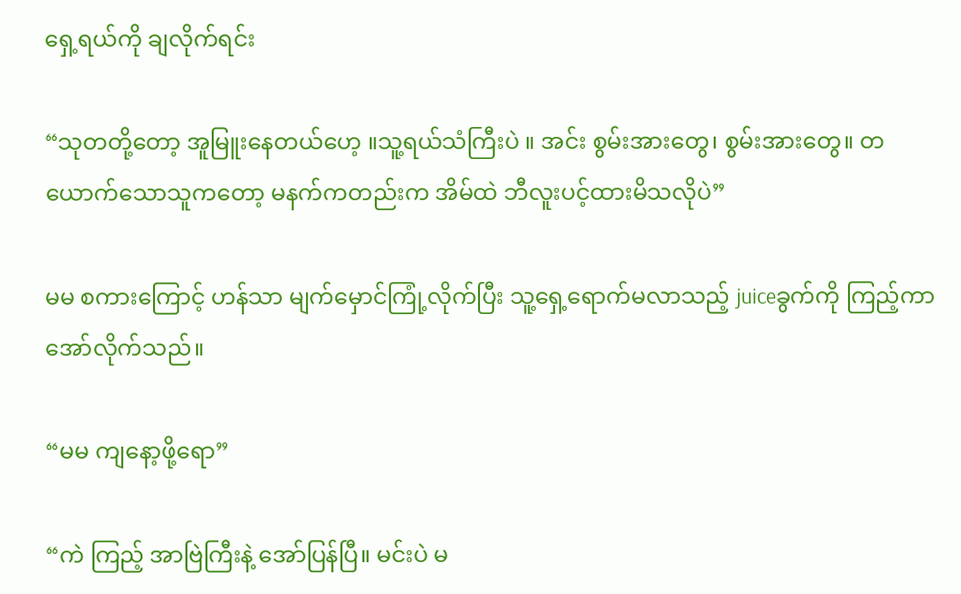ရှေ့ရယ်ကို ချလိုက်ရင်း

“သုတတို့တော့ အူမြူးနေတယ်ဟေ့ ။သူ့ရယ်သံကြီးပဲ ။ အင်း စွမ်းအားတွေ၊ စွမ်းအားတွေ။ တယောက်သောသူကတော့ မနက်ကတည်းက အိမ်ထဲ ဘီလူးပင့်ထားမိသလိုပဲ”

မမ စကားကြောင့် ဟန်သာ မျက်မှောင်ကြုံ့လိုက်ပြီး သူ့ရှေ့ရောက်မလာသည့် juiceခွက်ကို ကြည့်ကာ အော်လိုက်သည်။

“မမ ကျနော့ဖို့ရော”

“ကဲ ကြည့် အာဗြဲကြီးနဲ့ အော်ပြန်ပြီ။ မင်းပဲ မ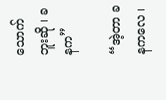သောက်ဘူးဆို ၊ ခနက”

“အဲ့တာ ခနကလေ ၊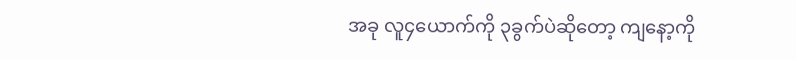အခု လူ၄ယောက်ကို ၃ခွက်ပဲဆိုတော့ ကျနော့ကို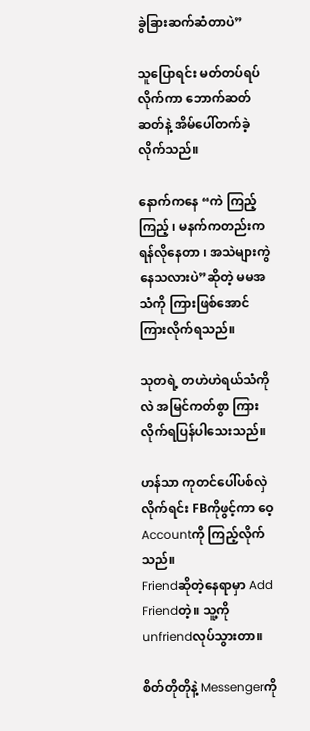ခွဲခြားဆက်ဆံတာပဲ”

သူပြောရင်း မတ်တပ်ရပ်လိုက်ကာ ဘောက်ဆတ်ဆတ်နဲ့ အိမ်ပေါ်တက်ခဲ့လိုက်သည်။

နောက်ကနေ “ကဲ ကြည့်ကြည့် ၊ မနက်ကတည်းက ရန်လိုနေတာ ၊ အသဲများကွဲနေသလားပဲ”ဆိုတဲ့ မမအသံကို ကြားဖြစ်အောင် ကြားလိုက်ရသည်။

သုတရဲ့ တဟဲဟဲရယ်သံကိုလဲ အမြင်ကတ်စွာ ကြားလိုက်ရပြန်ပါသေးသည်။

ဟန်သာ ကုတင်ပေါ်ပစ်လှဲလိုက်ရင်း FBကိုဖွင့်ကာ ဝေ့Accountကို ကြည့်လိုက်သည်။
Friendဆိုတဲ့နေရာမှာ Add Friendတဲ့။ သူ့ကို unfriendလုပ်သွားတာ။

စိတ်တိုတိုနဲ့ Messengerကို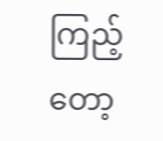ကြည့်တော့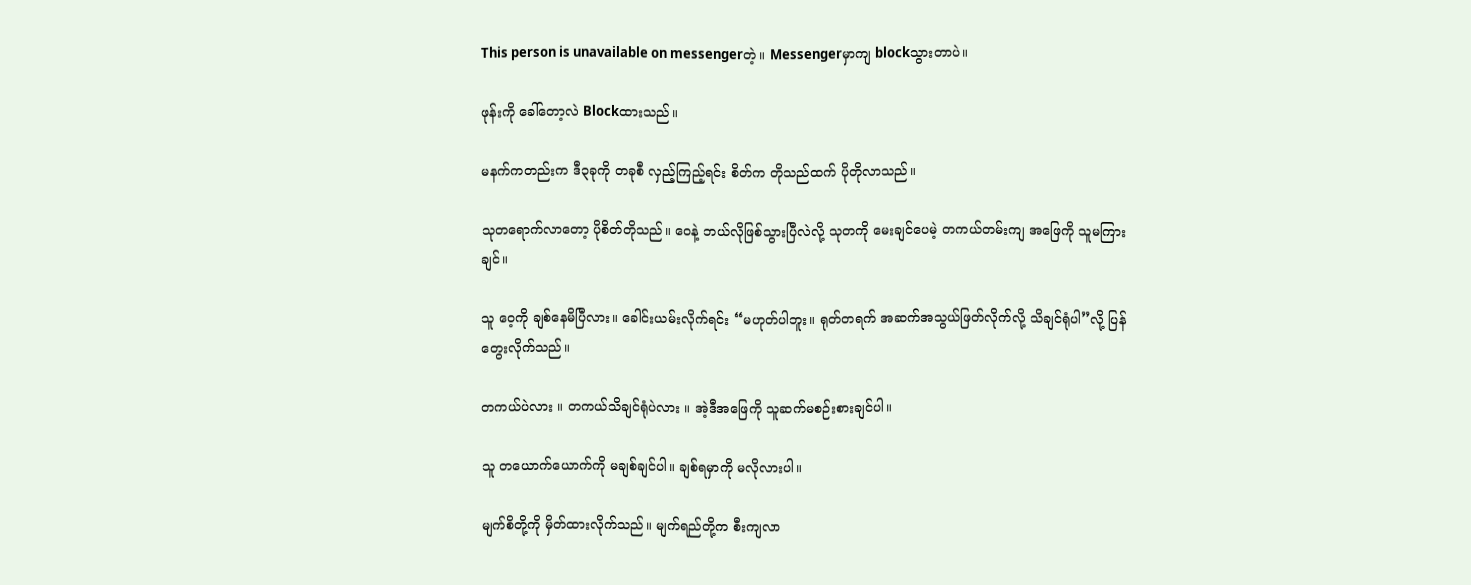This person is unavailable on messengerတဲ့။ Messengerမှာကျ blockသွားတာပဲ။

ဖုန်းကို ခေါ်တော့လဲ Blockထားသည်။

မနက်ကတည်းက ဒီ၃ခုကို တခုစီ လှည့်ကြည့်ရင်း စိတ်က တိုသည်ထက် ပိုတိုလာသည်။

သုတရောက်လာတော့ ပိုစိတ်တိုသည်။ ဝေနဲ့ ဘယ်လိုဖြစ်သွားပြီလဲလို့ သုတကို မေးချင်ပေမဲ့ တကယ်တမ်းကျ အဖြေကို သူမကြားချင်။

သူ ဝေ့ကို ချစ်နေမိပြီလား။ ခေါင်းယမ်းလိုက်ရင်း “မဟုတ်ပါဘူး။ ရုတ်တရက် အဆက်အသွယ်ဖြတ်လိုက်လို့ သိချင်ရုံပါ”လို့ ပြန်တွေးလိုက်သည်။

တကယ်ပဲလား ။ တကယ်သိချင်ရုံပဲလား ။ အဲ့ဒီအဖြေကို သူဆက်မစဉ်းစားချင်ပါ။

သူ တယောက်ယောက်ကို မချစ်ချင်ပါ။ ချစ်ရမှာကို မလိုလားပါ။

မျက်စိတို့ကို မှိတ်ထားလိုက်သည်။ မျက်ရည်တို့က စီးကျလာ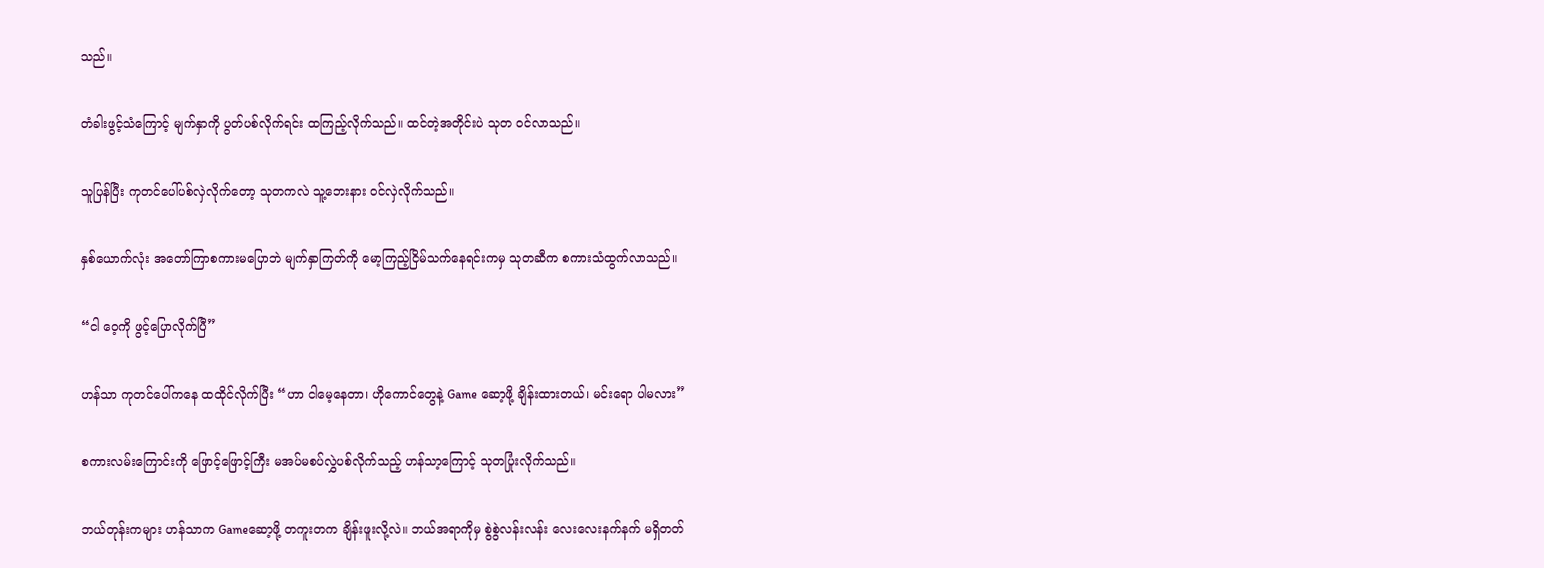သည်။

တံခါးဖွင့်သံကြောင့် မျက်နှာကို ပွတ်ပစ်လိုက်ရင်း ထကြည့်လိုက်သည်။ ထင်တဲ့အတိုင်းပဲ သုတ ၀င်လာသည်။

သူပြန်ပြီး ကုတင်ပေါ်ပစ်လှဲလိုက်တော့ သုတကလဲ သူ့ဘေးနား ၀င်လှဲလိုက်သည်။

နှစ်ယောက်လုံး အတော်ကြာစကားမပြောဘဲ မျက်နှာကြတ်ကို မော့ကြည့်ငြိမ်သက်နေရင်းကမှ သုတဆီက စကားသံထွက်လာသည်။

“ငါ ဝေ့ကို ဖွင့်ပြောလိုက်ပြီ”

ဟန်သာ ကုတင်ပေါ်ကနေ ထထိုင်လိုက်ပြီး “ဟာ ငါမေ့နေတာ၊ ဟိုကောင်တွေနဲ့ Game ဆော့ဖို့ ချိန်းထားတယ်၊ မင်းရော ပါမလား”

စကားလမ်းကြောင်းကို ဖြောင့်ဖြောင့်ကြီး မအပ်မစပ်လွှဲပစ်လိုက်သည့် ဟန်သာ့ကြောင့် သုတပြုံးလိုက်သည်။

ဘယ်တုန်းကများ ဟန်သာက Gameဆော့ဖို့ တကူးတက ချိန်းဖူးလို့လဲ။ ဘယ်အရာကိုမှ စွဲစွဲလန်းလန်း လေးလေးနက်နက် မရှိတတ်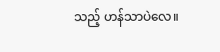သည့် ဟန်သာပဲလေ။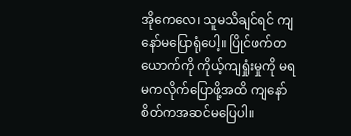အိုကေလေ၊ သူမသိချင်ရင် ကျနော်မပြောရုံပေါ့။ ပြိုင်ဖက်တယောက်ကို ကိုယ့်ကျရှုံးမှုကို မရမကလိုက်ပြောဖို့အထိ ကျနော် စိတ်ကအဆင်မပြေပါ။ ‌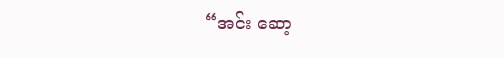“အင်း ‌ဆော့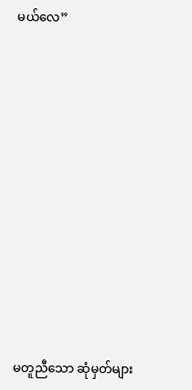မယ်လေ”












မတူညီသော ဆုံမှတ်များ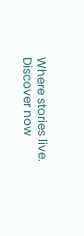Where stories live. Discover now